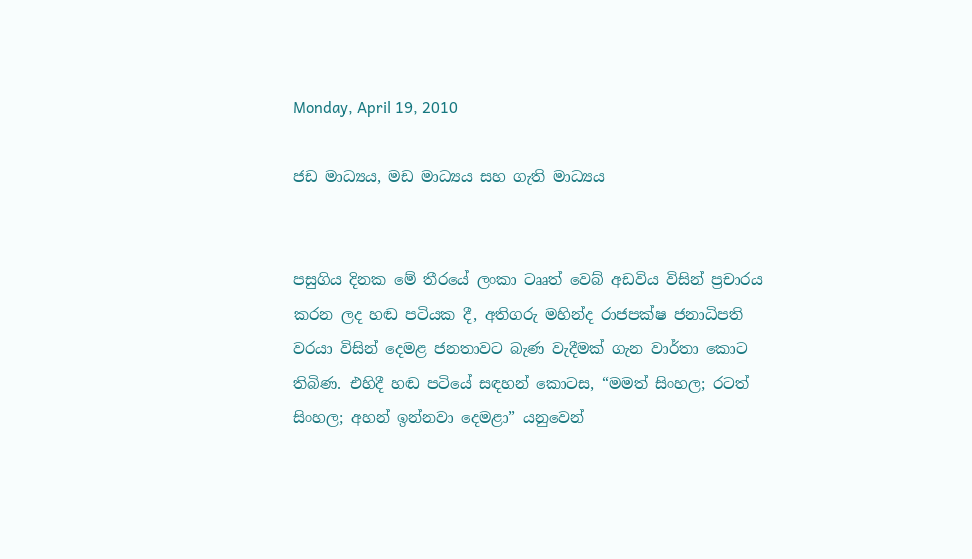Monday, April 19, 2010

ජඩ මාධ්‍යය, මඩ මාධ්‍යය සහ ගැති මාධ්‍යය


පසුගිය දිනක මේ තීරයේ ලංකා ටෲත් වෙබ් අඩවිය විසින් ප්‍රචාරය කරන ලද හඬ පටියක දී, අතිගරු මහින්ද රාජපක්ෂ ජනාධිපති වරයා විසින් දෙමළ ජනතාවට බැණ වැදීමක් ගැන වාර්තා කොට තිබිණ. එහිදී හඬ පටියේ සඳහන් කොටස, “මමත් සිංහල; රටත් සිංහල; අහන් ඉන්නවා දෙමළා” යනුවෙන්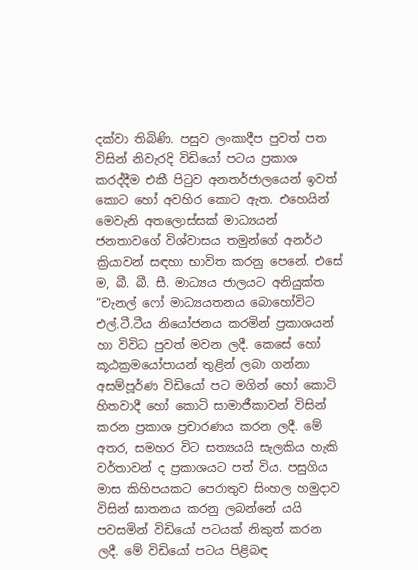දක්වා තිබිණි. පසුව ලංකාදීප පුවත් පත විසින් නිවැරදි විඩියෝ පටය ප්‍රකාශ කරද්දීම එකී පිටුව අනතර්ජාලයෙන් ඉවත් කොට හෝ අවහිර කොට ඇත. එහෙයින් මෙවැනි අතලොස්සක් මාධ්‍යයන් ජනතාවගේ විශ්වාසය තමුන්ගේ අනර්ථ ක්‍රියාවන් සඳහා භාවිත කරනු පෙනේ. එසේ ම, බී. බී. සී. මාධ්‍යය ජාලයට අනියුක්ත “චැනල් ෆෝ මාධ්‍යයතනය බොහෝවිට එල්.ටී.ටීය නියෝජනය කරමින් ප්‍රකාශයන් හා විවිධ පුවත් මවන ලදී. කෙසේ හෝ කූඨක්‍රමයෝපායන් තුළින් ලබා ගන්නා අසම්පූර්ණ විඩියෝ පට මගින් හෝ කොටි හිතවාදී හෝ කොටි සාමාජීකාවන් විසින් කරන ප්‍රකාශ ප්‍රචාරණය කරන ලදී. මේ අතර, සමහර විට සත්‍යයයි සැලකිය හැකි වර්තාවන් ද ප්‍රකාශයට පත් විය. පසුගිය මාස කිහිපයකට පෙරාතුව සිංහල හමුදාව විසින් ඝාතනය කරනු ලබන්නේ යයි පවසමින් විඩියෝ පටයක් නිකුත් කරන ලදී. මේ විඩියෝ පටය පිළිබඳ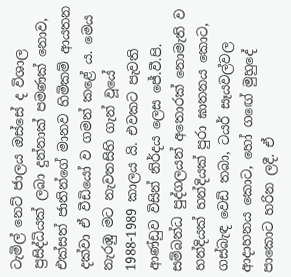ටැමිල් නෙට් ජාලය ඔස්සේ ද විශාල ප්‍රසිද්ධියක් ලබා දුන්නාක් පමණක් නොව, එක්සත් ජාතින්ගේ මානව හිමිකම් ආයතන දක්වා ඒ වීඩියෝ ව ගමන් කළේ ය. මෙය නැරඹු මට නැවතසිහි ගැන් වූයේ 1988-1989 කාලය යි. එවකට පැවති ආණ්ඩුව විසින් නිර්දය ලෙස ජේ.වී.පි. සම්බන්ධ පුද්ගලයන් අතොරක් නොමැති ව හන්දියක් හන්දියක් පුරා ඝාතනය කොට, ගස්බැඳ වෙඩි තබා, ටයර් සෑයවල්වල ආදාහනය කොට, හෝ ගඟේ මුහුදේ පාකොට හරින ලදී. ඒ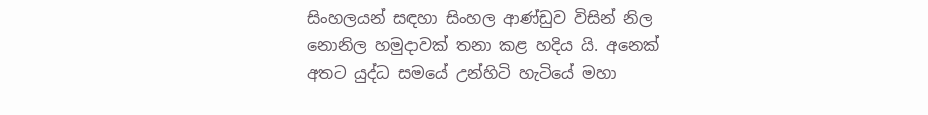සිංහලයන් සඳහා සිංහල ආණ්ඩුව විසින් නිල නොනිල හමුදාවක් තනා කළ හදිය යි. අනෙක් අතට යුද්ධ සමයේ උන්හිටි හැටියේ මහා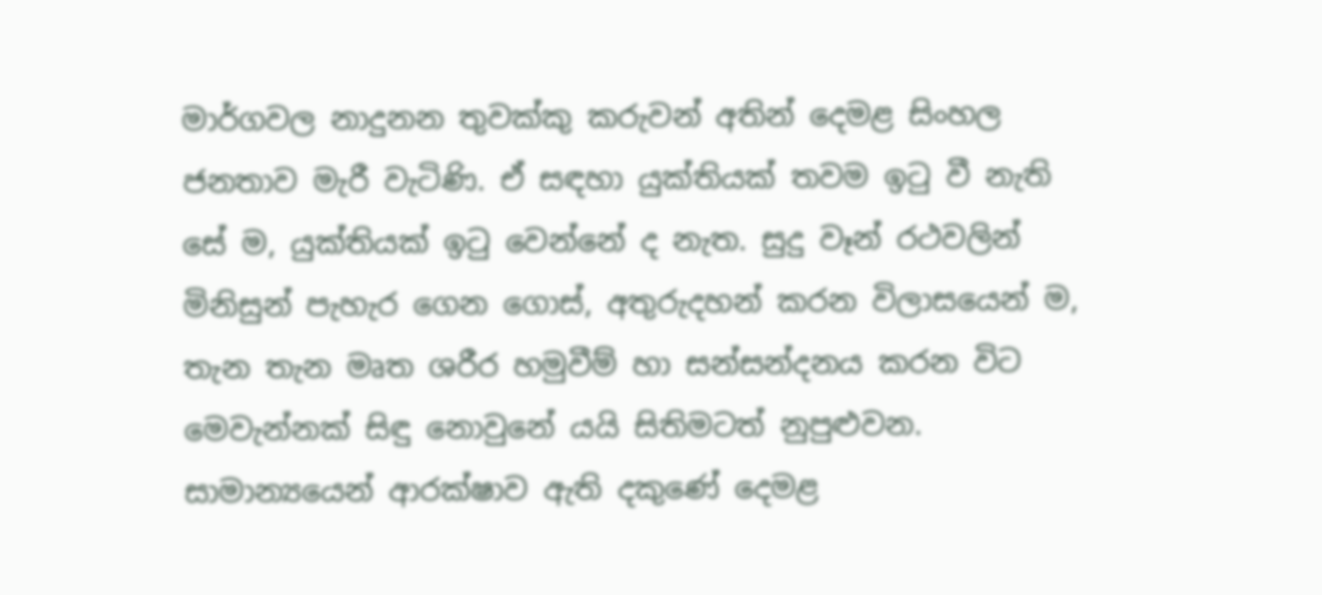මාර්ගවල නාදුනන තුවක්කු කරුවන් අතින් දෙමළ සිංහල ජනතාව මැරී වැටිණි. ඒ සඳහා යුක්තියක් තවම ඉටු වී නැති සේ ම, යුක්තියක් ඉටු වෙන්නේ ද නැත. සුදු වෑන් රථවලින් මිනිසුන් පැහැර ගෙන ගොස්, අතුරුදහන් කරන විලාසයෙන් ම, තැන තැන මෘත ශරීර හමුවීම් හා සන්සන්දනය කරන විට මෙවැන්නක් සිඳු නො‍වුනේ යයි සිතිමටත් නුපුළුවන. සාමාන්‍යයෙන් ආරක්ෂාව ඇති දකුණේ දෙමළ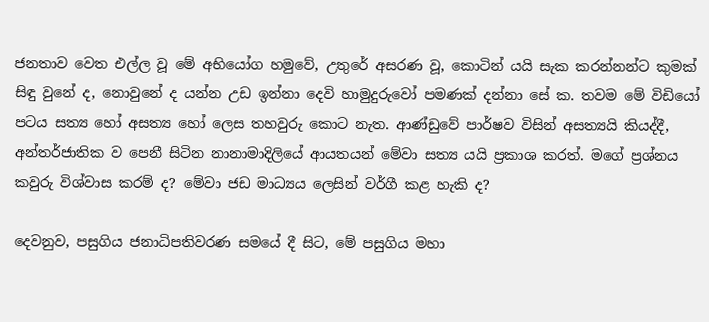ජනතාව වෙත එල්ල වූ මේ අභියෝග හමුවේ, උතුරේ අසරණ වූ, කොටින් යයි සැක කරන්නන්ට කුමක් සිඳු වුනේ ද, නොවුනේ ද යන්න උඩ ඉන්නා දෙවි හාමුදුරුවෝ පමණක් දන්නා සේ ක. තවම මේ විඩියෝ පටය සත්‍ය හෝ අසත්‍ය හෝ ලෙස තහවුරු කොට නැත. ආණ්ඩුවේ පාර්ෂව විසින් අසත්‍යයි කියද්දී, අන්තර්ජාතික ව පෙනී සිටින නානාමාදිලියේ ආයතයන් මේවා සත්‍ය යයි ප්‍රකාශ කරත්. මගේ ප්‍රශ්නය කවුරු විශ්වාස කරම් ද? මේවා ජඩ මාධ්‍යය ලෙසින් වර්ගී කළ හැකි ද?

දෙවනුව, පසුගිය ජනාධිපතිවරණ සමයේ දී සිට, මේ පසුගිය මහා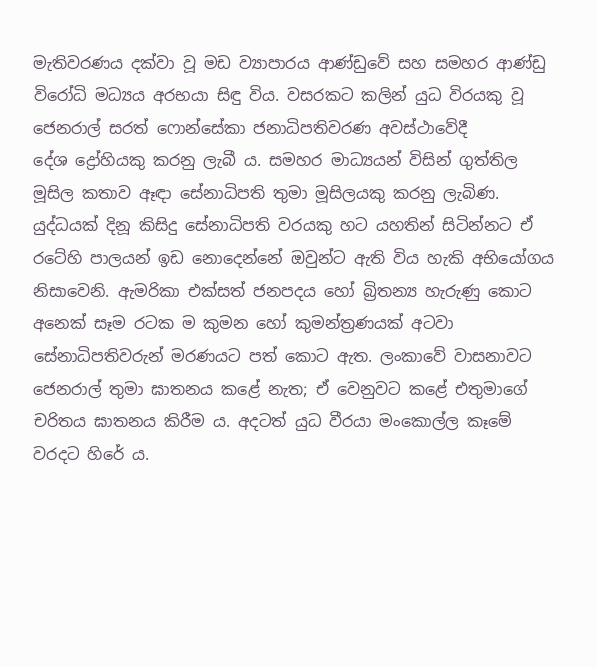මැතිවරණය දක්වා වූ මඩ ව්‍යාපාරය ආණ්ඩුවේ සහ සමහර ආණ්ඩු විරෝධි මධ්‍යය අරභයා සිඳු විය. වසරකට කලින් යුධ විරයකු වූ ජෙනරාල් සරත් ෆොන්සේකා ජනාධිපතිවරණ අවස්ථාවේදී දේශ ‍ද්‍රෝහියකු කරනු ලැබී ය. සමහර මාධ්‍යයන් විසින් ගුත්තිල මූසිල කතාව ඈඳා සේනාධිපති තුමා මූසිලයකු කරනු ලැබිණ. යුද්ධයක් දිනූ කිසිදු සේනාධිපති වරයකු හට යහතින් සිටින්නට ඒ රටේහි පාලයන් ඉඩ නොදෙන්නේ ඔවුන්ට ඇති විය හැකි අභියෝගය නිසාවෙනි. ඇමරිකා එක්සත් ජනපදය හෝ බ්‍රිතන්‍ය හැරුණු කොට අනෙක් සෑම රටක ම කුමන හෝ කුමන්ත්‍රණයක් අටවා සේනාධිපතිවරුන් මරණයට පත් කොට ඇත. ලංකාවේ වාසනාවට ජෙනරාල් තුමා ඝාතනය කළේ නැත; ඒ වෙනුවට කළේ එතුමාගේ චරිතය ඝාතනය කිරීම ය. අදටත් යුධ වීරයා මංකොල්ල කෑමේ වරදට හිරේ ය.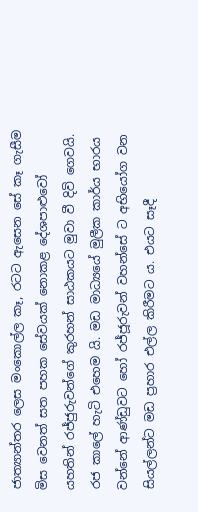ජාත්‍යාන්තර ලෙස මංකොල්ල කෑ, රටට ඇසෙන සේ කෑ ගැසීම මිස වෙනත් සත පහක සේවයක් නොකළ දේශපා‍ළුවෝ යහතින් රජ්ජුරුවන්ගේ කුරහන් සාඨකයට මුවා වී දිවි‍ ගෙවයි. රජ කාලේ හැටි එහෙම යි. මඩ මාධ්‍යයේ මුලීක කාර්ය භාරය වන්නේ ආණ්ඩුවට හෝ රජ්ජූරුවන් වහන්සේ ට අභියෝග වන සියල්ලන්ට මඩ ප්‍රහාර එල්ල කිරීමට ය. එයට සෑදී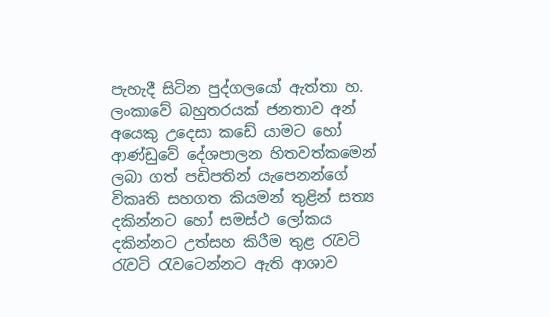පැහැදී සිටින පුද්ගලයෝ ඇත්තා හ. ලංකාවේ බහුතරයක් ජනතාව අන් අයෙකු උදෙසා කඩේ යාමට හෝ ආණ්ඩුවේ දේශපාලන හිතවත්කමෙන් ලබා ගත් පඩිපතින් යැපෙනන්ගේ විකෘති සහගත කියමන් තුළින් සත්‍ය දකින්නට හෝ සමස්ථ ලෝකය දකින්නට උත්සහ කිරීම තුළ රැවටි රැවටි රැවටෙන්නට ඇති ආශාව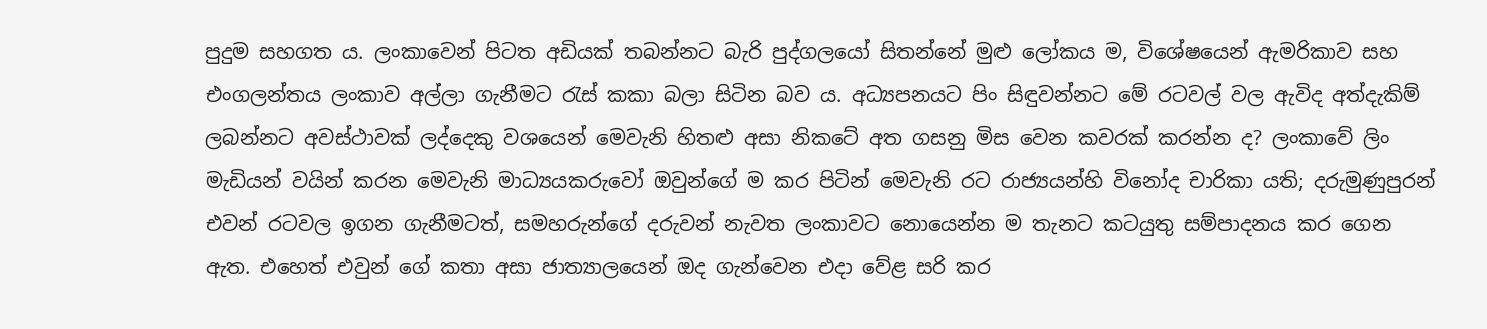පුදුම සහගත ය. ලංකාවෙන් පිටත අඩියක් තබන්නට බැරි පුද්ගලයෝ සිතන්නේ මුළු ලෝකය ම, විශේෂයෙන් ඇමරිකාව සහ එංගලන්තය ලංකාව අල්ලා ගැනීමට රැස් කකා බලා සිටින බව ය. අධ්‍යපනයට පිං සිඳුවන්නට මේ රටවල් වල ඇවිද අත්දැකිම් ලබන්නට අවස්ථාවක් ලද්දෙකු වශයෙන් මෙවැනි හිතළු අසා නිකටේ අත ගසනු මිස වෙන කවරක් කරන්න ද? ලංකාවේ ලිං මැඩියන් වයින් කරන මෙවැනි මාධ්‍යයකරුවෝ ඔවුන්ගේ ම කර පිටින් මෙවැනි රට රාජ්‍යයන්හි විනෝද චාරිකා යති; දරුමුණුපුරන් එවන් රටවල ඉගන ගැනීමටත්, සමහරුන්ගේ දරුවන් නැවත ලංකාවට නොයෙන්න ම තැනට කටයුතු සම්පාදනය කර ගෙන ඇත. එහෙත් එවුන් ගේ කතා අසා ජාත්‍යාලයෙන් ඔද ගැන්වෙන එදා වේළ සරි කර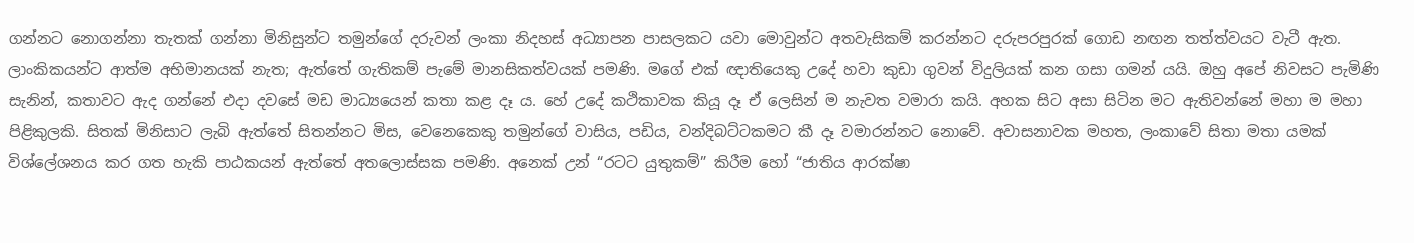ගන්නට නොගන්නා තැතක් ගන්නා මිනිසුන්ට තමුන්ගේ දරුවන් ලංකා නිදහස් අධ්‍යාපන පාසලකට යවා මොවුන්ට අතවැසිකම් කරන්නට දරුපරපුරක් ගොඩ නඟන තත්ත්වයට වැටී ඇත. ලාංකිකයන්ට ආත්ම අභිමානයක් නැත; ඇත්තේ ගැතිකම් පැමේ මානසිකත්වයක් පමණි. මගේ එක් ඥාතියෙකු උදේ හවා කුඩා ගුවන් විදුලියක් කන ගසා ගමන් යයි. ඔහු අපේ නිවසට පැමිණි සැනින්, කතාවට ඇද ගන්නේ එදා දවසේ මඩ මාධ්‍යයෙන් කතා කළ දෑ ය. හේ උදේ කථිකාවක කියූ දෑ ඒ ලෙසින් ම නැවත වමාරා කයි. අහක සිට අසා සිටින මට ඇතිවන්නේ මහා ම මහා පිළිකුලකි. සිතක් මිනිසාට ලැබි ඇත්තේ සිතන්නට මිස, වෙනෙකෙකු තමුන්ගේ වාසිය, පඩිය, වන්දිබට්ටකමට කී දෑ වමාරන්නට නොවේ. අවාසනාවක මහත, ලංකාවේ සිතා මතා යමක් විශ්ලේශනය කර ගත හැකි පාඨකයන් ඇත්තේ අතලොස්සක පමණි. අනෙක් උන් “රටට යුතුකම්” කිරීම හෝ “ජාතිය ආරක්ෂා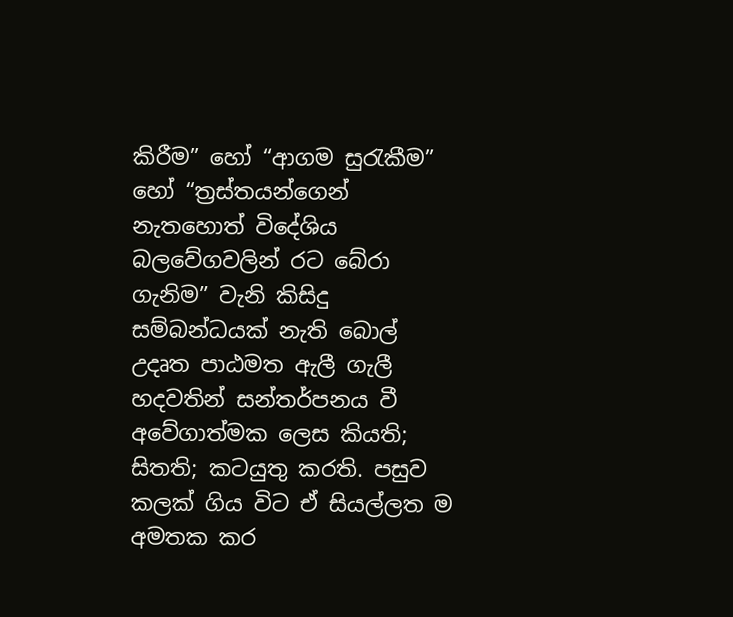කිරීම” හෝ “ආගම සුරැකීම” හෝ “ත්‍රස්තයන්ගෙන් නැතහොත් විදේශිය බලවේගවලින් රට බේරා ගැනිම” වැනි කිසිදු සම්බන්ධයක් නැති බොල් උදෘත පාඨමත ඇලී ගැලී හදවතින් සන්තර්පනය වී අවේගාත්මක ලෙස කියති; සිතති; කටයුතු කරති. පසුව කලක් ගිය විට ඒ සියල්ලත ම අමතක කර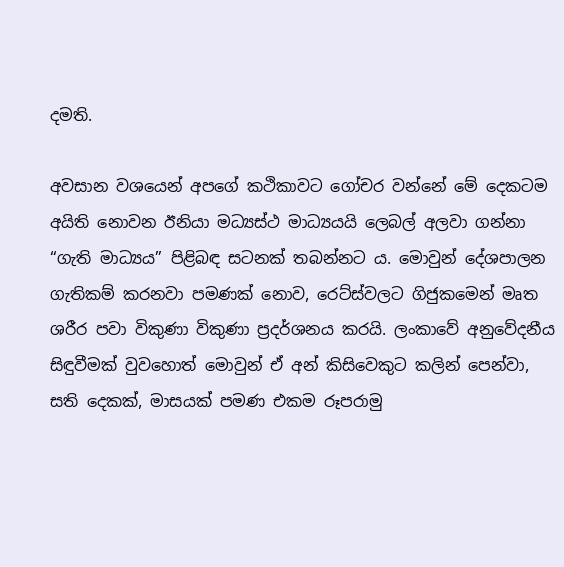දමති.

අවසාන වශයෙන් අපගේ කථිකාවට ගෝචර වන්නේ මේ දෙකටම අයිති නොවන ඊනියා මධ්‍යස්ථ මාධ්‍යයයි ලෙබල් අලවා ගන්නා “ගැති මාධ්‍යය” පිළිබඳ සටනක් තබන්නට ය. මොවුන් දේශපාලන ගැතිකම් කරනවා පමණක් නොව, රෙට්ස්වලට ගිජුකමෙන් මෘත ශරීර පවා විකුණා විකුණා ප්‍රදර්ශනය කරයි. ලංකාවේ අනුවේදනීය සිඳුවීමක් වුවහොත් මොවුන් ඒ අන් කිසිවෙකුට කලින් පෙන්වා, සති දෙකක්, මාසයක් පමණ එකම රූපරාමු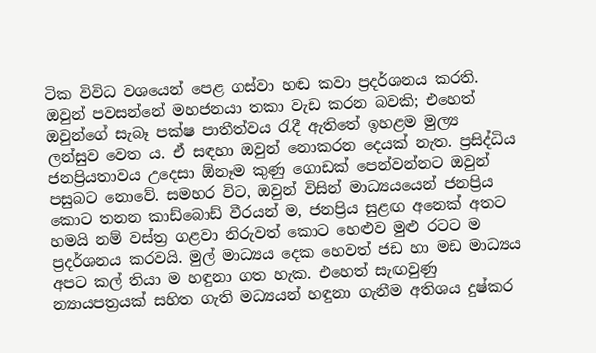ටික විවිධ වශයෙන් පෙළ ගස්වා හඬ කවා ප්‍රදර්ශනය කරති. ඔවුන් පවසන්නේ මහජනයා තකා වැඩ කරන බවකි; එහෙත් ඔවුන්ගේ සැබෑ පක්ෂ පාතීත්වය රැදී ඇතිතේ ඉහළම මුල්‍ය ලන්සුව වෙත ය. ඒ සඳහා ඔවුන් නොකරන දෙයක් නැත. ප්‍රසිද්ධිය ජනප්‍රියතාවය උදෙසා ඕනෑම කුණු ගොඩක් පෙන්වන්නට ඔවුන් පසුබට නොවේ. සමහර විට, ඔවුන් විසින් මාධ්‍යයයෙන් ජනප්‍රිය කොට තනන කාඩ්බොඩ් වීරයන් ම, ජනප්‍රිය සුළඟ අනෙක් අතට හමයි නම් වස්ත්‍ර ගළවා නිරුවත් කොට හෙළුව මුළු රටට ම ප්‍රදර්ශනය කරවයි. මුල් මාධ්‍යය දෙක හෙවත් ජඩ හා මඩ මාධ්‍යය අපට කල් තියා ම හඳුනා ගත හැක. එහෙත් සැඟවුණු න්‍යායපත්‍රයක් සහිත ගැති මධ්‍යයන් හඳුනා ගැනීම අතිශය දුෂ්කර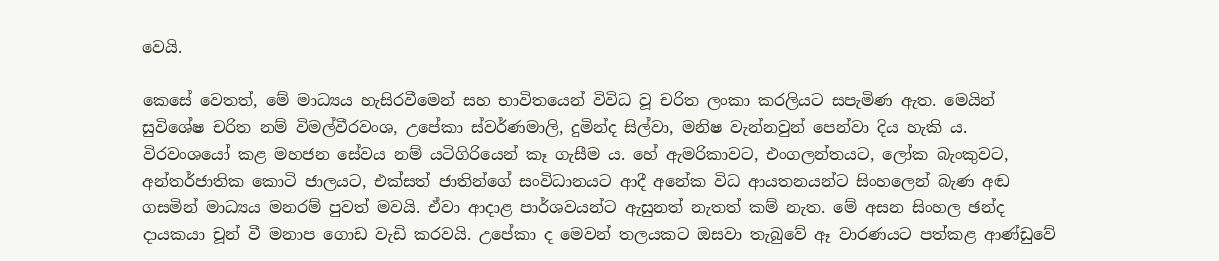වෙයි.

කෙසේ වෙතත්, මේ මාධ්‍යය හැසිරවීමෙන් සහ භාවිතයෙන් විවිධ වූ චරිත ලංකා කරලියට සපැමිණ ඇත. මෙයින් සුවිශේෂ චරිත නම් විමල්වීරවංශ, උපේකා ස්වර්ණමාලි, දුමින්ද සිල්වා, මනිෂ වැන්නවුන් පෙන්වා දිය හැකි ය. විරවංශයෝ කළ මහජන සේවය නම් යටිගිරියෙන් කෑ ගැසීම ය. හේ ඇමරිකාවට, එංගලන්තයට, ලෝක බැංකුවට, අන්තර්ජාතික කොටි ජාලයට, එක්සත් ජාතින්ගේ සංවිධානයට ආදී අනේක විධ ආයතනයන්ට සිංහලෙන් බැණ අඬ ගසමින් මාධ්‍යය මනරම් පුවත් මවයි. ඒවා ආදාළ පාර්ශවයන්ට ඇසුනත් නැතත් කම් නැත. මේ අසන සිංහල ඡන්ද දායකයා චූන් වී මනාප ගොඩ වැඩි කරවයි. උපේකා ද මෙවන් තලයකට ඔසවා තැබුවේ ඈ වාරණයට පත්කළ ආණ්ඩුවේ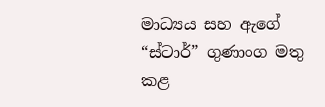මාධ්‍යය සහ ඇගේ “ස්ටාර්” ගුණාංග මතු කළ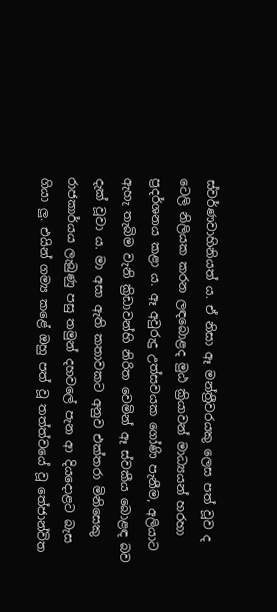ස්වර්ණවාහිනියත් ය. ඒ නිසා ඈ මන්ත්‍රීවරයකු ලෙස පත් වූව ද ටෙලි නිලියක කරන ලඳබොළද මුඨ ක්‍රියාවන් මාධ්‍යයන් හරහා ප්‍රදර්ශනය කළා ය. ඈ අවුරුදු උත්සවයක ගෝණි පැනීම, අලියාට ඇහැ තැබිම වැනි ක්‍රිඩාවන්හි නිරිත වෙමින් ඈ ස්වකීය බොළඳ බව දැක් වූවා ය. මා අසා ඇති කතාවකට අනුව එක්තරා මිනිසෙකු රාජකාර්යය ලැබුණු පසු තමුන් දහවලේ පැන ආ දියදොළට බැස ගියා ලු. එයින් ගම්‍ය කළේ ඔහු පත් වූ තත්ත්වයේ වූ තේජාන්විත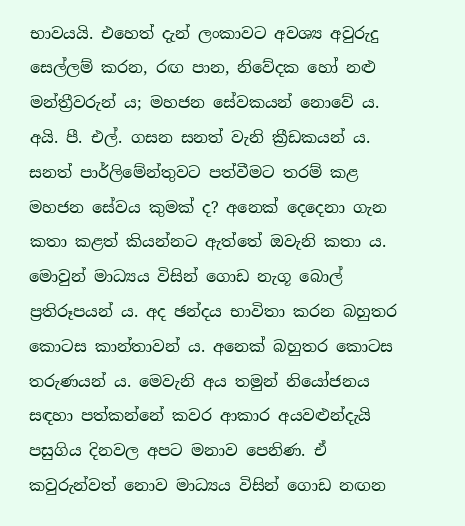භාවයයි. එහෙත් දැන් ලංකාවට අවශ්‍ය අවුරුදු සෙල්ලම් කරන, රඟ පාන, නිවේදක හෝ නළු මන්ත්‍රීවරුන් ය; මහජන සේවකයන් නොවේ ය. අයි. පී. එල්. ගසන සනත් වැනි ක්‍රීඩකයන් ය. සනත් පාර්ලිමේන්තුවට පත්වීමට තරම් කළ මහජන සේවය කුමක් ද? අනෙක් දෙදෙනා ගැන කතා කළත් කියන්නට ඇත්තේ ඔවැනි කතා ය. මොවුන් මාධ්‍යය විසින් ගොඩ නැගූ බොල් ප්‍රතිරූපයන් ය. අද ඡන්දය භාවිතා කරන බහුතර කොටස කාන්තාවන් ය. අනෙක් බහුතර කොටස තරුණයන් ය. මෙවැනි අය තමුන් නියෝජනය සඳහා පත්කන්නේ කවර ආකාර අයවළුන්දැයි පසුගිය දිනවල අපට මනාව පෙනිණ. ඒ කවුරුන්වත් නොව මාධ්‍යය විසින් ගොඩ නඟන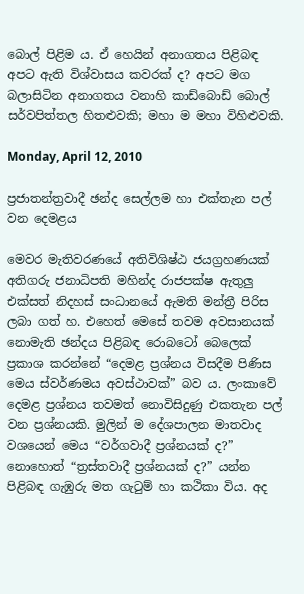බොල් පිළිම ය. ඒ හෙයින් අනාගතය පිළිබඳ අපට ඇති විශ්වාසය කවරක් ද? අපට මග බලාසිටින අනාගතය වනාහි කාඩ්බොඩ් බොල් සර්වපිත්තල හිතළුවකි; මහා ම මහා විහිළුවකි.

Monday, April 12, 2010

ප්‍රජාතන්ත්‍රවාදී ඡන්ද සෙල්ලම හා එක්තැන පල් වන දෙමළය

මෙවර මැතිවරණයේ අතිවිශිෂ්ඨ ජයග්‍රහණයක් අතිගරු ජනාධිපති මහින්ද රාජපක්ෂ ඇතුලු එක්සත් නිදහස් සංධානයේ ඇමති මන්ත්‍රී පිරිස ලබා ගත් හ. එහෙත් මෙසේ තවම අවසානයක් නොමැති ඡන්දය පිළිබඳ රොබටෝ බෙලෙක් ප්‍රකාශ කරන්නේ “දෙමළ ප්‍රශ්නය විසදීම පිණිස මෙය ස්වර්ණමය අවස්ථාවක්” බව ය. ලංකාවේ දෙමළ ප්‍රශ්නය තවමත් නොවිසිදුණු එකතැන පල් වන ප්‍රශ්නයකි. මුලින් ම දේශපාලන මාතවාද වශයෙන් මෙය “වර්ගවාදී ප්‍රශ්නයක් ද?” නොහොත් “ත්‍රස්තවාදී ප්‍රශ්නයක් ද?” යන්න පිළිබඳ ගැඹුරු මත ගැටුම් හා කථිකා විය. අද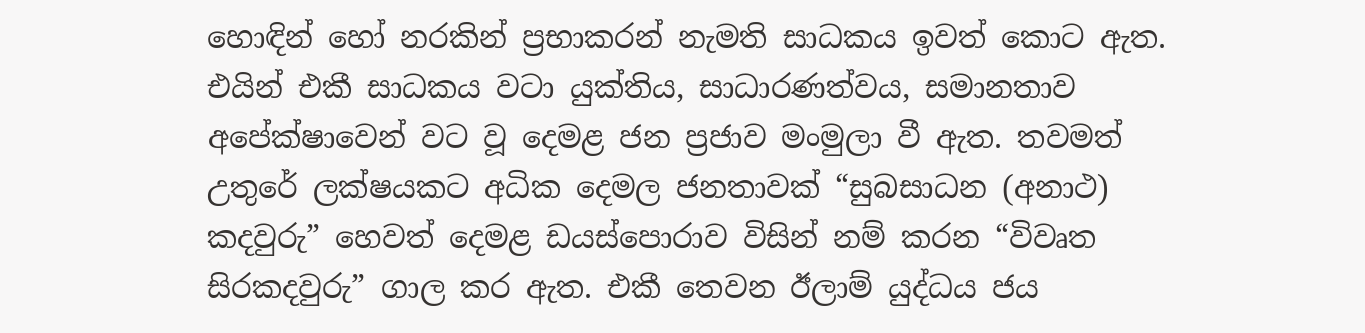හොඳින් හෝ නරකින් ප්‍රභාකරන් නැමති සාධකය ඉවත් කොට ඇත. එයින් එකී සාධකය වටා යුක්තිය, සාධාරණත්වය, සමානතාව අපේක්ෂාවෙන් වට වූ දෙමළ ජන ප්‍රජාව මංමුලා වී ඇත. තවමත් උතුරේ ලක්ෂයකට අධික දෙමල ජනතාවක් “සුබසාධන (අනාථ) කදවුරු” හෙවත් දෙමළ ඩයස්පොරාව විසින් නම් කරන “විවෘත සිරකදවුරු” ගාල කර ඇත. එකී තෙවන ඊලාම් යුද්ධය ජය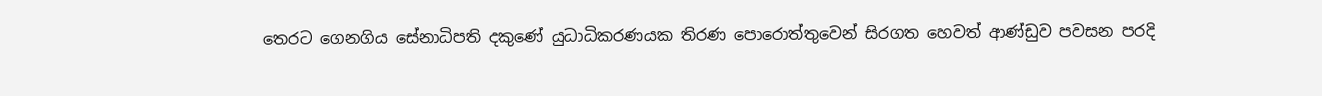තෙරට ගෙ‍නගිය සේනාධිපති දකුණේ යුධාධිකරණයක තිරණ පොරොත්තුවෙන් සිරගත හෙවත් ආණ්ඩුව පවසන පරදි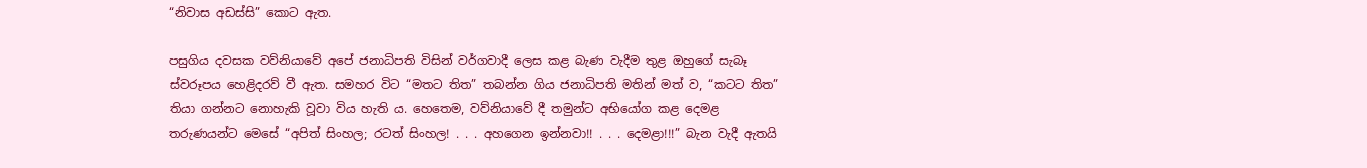“නිවාස අඩස්සි” කොට ඇත.

පසුගිය දවසක වව්නියාවේ අපේ ජනාධිපති විසින් වර්ගවාදී ලෙස කළ බැණ වැදීම තුළ ඔහුගේ සැබෑ ස්වරූපය හෙළිදරව් වී ඇත. සමහර විට “මතට තිත” තබන්න ගිය ජනාධිපති මතින් මත් ව, “කටට තිත” තියා ගන්නට නොහැකි වූවා විය හැති ය. හෙතෙම, වව්නියාවේ දී තමුන්ට අභියෝග කළ දෙමළ තරුණයන්ට මෙසේ “අපිත් සිංහල; රටත් සිංහල! . . . අහගෙන ඉන්නවා!! . . . දෙමළා!!!” බැන වැදී ඇතයි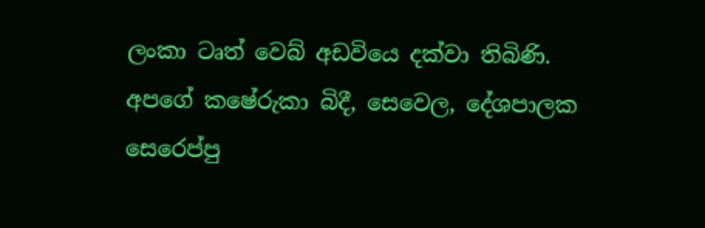ලංකා ටෘත් වෙබ් අඩවියෙ දක්වා තිබිණි. අපගේ කෂේරුකා බිදී, සෙවෙල, දේශපාලක සෙරෙප්පු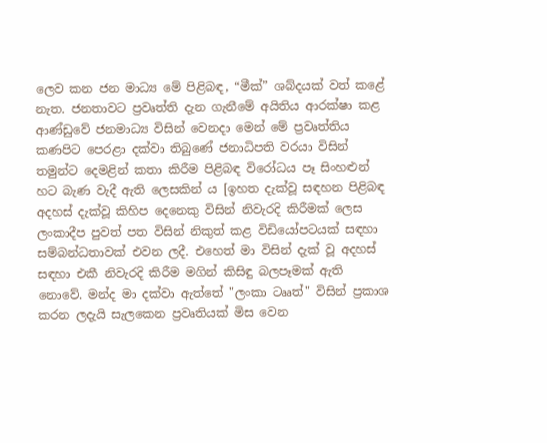ලෙව කන ජන මාධ්‍ය මේ ‍පිළිබඳ, “මීක්” ශබ්දයක් වත් කළේ නැත. ජනතාවට ප්‍රවෘත්ති දැන ගැනීමේ අයිතිය ආරක්ෂා කළ ආණ්ඩුවේ ජනමාධ්‍ය විසින් වෙනදා මෙන් මේ ප්‍රවෘත්තිය කණපිට පෙරළා දක්වා ති‍බුණේ ජනාධිපති වරයා විසින් තමුන්ට දෙමළින් කතා කිරීම පිළිබඳ විරෝධය පෑ සිංහළුන් හට බැණ වැදී ඇති ලෙසකින් ය [ඉහත දැක්වූ සඳහන පිළිබඳ අදහස් දැක්වූ කිහිප දෙනෙකු විසින් නිවැරදි කිරීමක් ලෙස ලංකාදීප පුවත් පත විසින් නිකුත් කළ විඩියෝපටයක් සඳහා සම්බන්ධතාවක් එවන ලදී. එහෙත් මා විසින් දැක් වූ අදහස් සඳහා එකී නිවැරදි කිරීම මගින් කිසිඳු බලපෑමක් ඇති නොවේ. මන්ද මා දක්වා ඇත්තේ "ලංකා ටෲත්" විසින් ප්‍රකාශ කරන ලදැයි සැලකෙන ප්‍රවෘතියක් මිස වෙන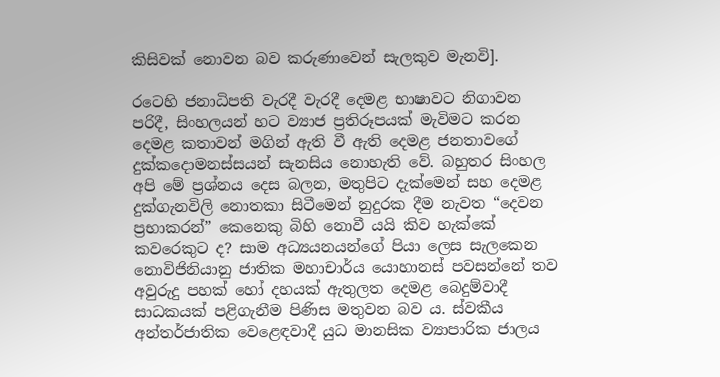කිසිවක් නොවන බව කරුණාවෙන් සැලකුව මැනවි].

රටෙහි ජනාධිපති වැරදී වැරදී දෙමළ භාෂාවට නිගාවන පරිදී, සිංහලයන් හට ව්‍යාජ ප්‍රතිරූපයක් මැවිමට කරන දෙමළ කතාවන් මගින් ඇති වී ඇති දෙමළ ජනතාවගේ දුක්කදොමනස්සයන් සැනසිය නොහැති වේ. බහුතර සිංහල අපි මේ ප්‍රශ්නය දෙස බලන, මතුපිට දැක්මෙන් සහ දෙමළ දුක්ගැනවිලි නොතකා සිටීමෙන් නුදුරක දීම නැවත “දෙවන ප්‍රභාකරන්” කෙනෙකු බිහි නොවී යයි කිව හැක්කේ කවරෙකුට ද? සාම අධ්‍යයනයන්ගේ පියා ලෙස සැලකෙන නොවිජිනියානු ජාතික මහාචාර්ය යොහානස් පවසන්නේ තව අවුරුදු පහක් හෝ දහයක් ඇතුලත දෙමළ බෙදුම්වාදී සාධකයක් පළිගැනීම පිණිස මතුවන බව ය. ස්වකීය අන්තර්ජාතික වෙළෙඳවාදී යුධ මානසික ව්‍යාපාරික ජාලය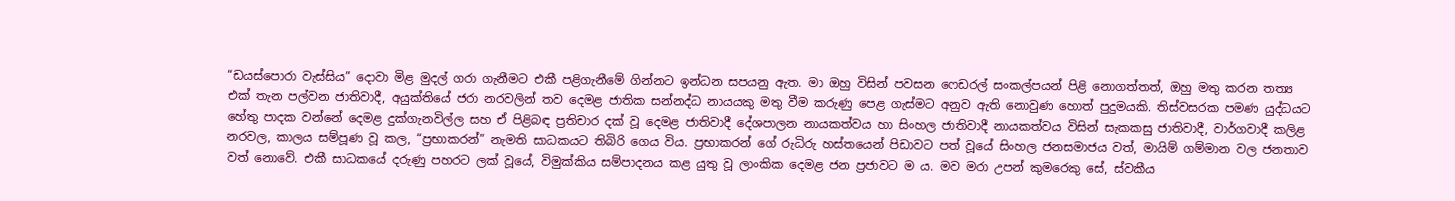“ඩයස්පොරා වැස්සිය” දොවා මිළ මුදල් ගරා ගැනීමට එකී පළිගැනීමේ ගින්නට ඉන්ධන සපයනු ඇත. මා ඔහු විසින් පවසන ෆෙඩරල් සංකල්පයන් පිළි නොගත්තත්, ඔහු මතු කරන තත්‍ය එක් තැන පල්වන ‍ජාතිවාදී, අයුක්තියේ ජරා නරවලින් තව දෙමළ ජාතික සන්නද්ධ නායයකු මතු වීම කරුණු පෙළ ගැස්මට අනුව ඇති නොවුණ හොත් පුදුමයකි. තිස්වසරක පමණ යුද්ධයට හේතු පාදක වන්නේ දෙමළ දුක්ගැනවිල්ල සහ ඒ පිළිබඳ ප්‍රතිචාර දක් වූ දෙමළ ජාතිවාදී දේශපාලන නායකත්වය හා සිංහල ජාතිවාදී නායකත්වය විසින් සැකකසු ජාතිවාදී, වාර්ගවාදී කලිළ නරවල, කාලය සම්පූණ වූ කල, “ප්‍රභාකරන්” නැමති සාධකයට තිබිරි ගෙය විය. ප්‍රභාකරන් ගේ රුධිරු හස්තයෙන් පිඩාවට පත් වූයේ සිංහල ජනසමාජය වත්, මායිම් ගම්මාන වල ජනතාව වත් නොවේ. එකී සාධකයේ දරුණු පහරට ලක් වූයේ, විමුක්කිය සම්පාදනය කළ යුතු වූ ලාංකික දෙමළ ජන ප්‍රජාවට ම ය. මව මරා උපන් කුමරෙකු සේ, ස්වකීය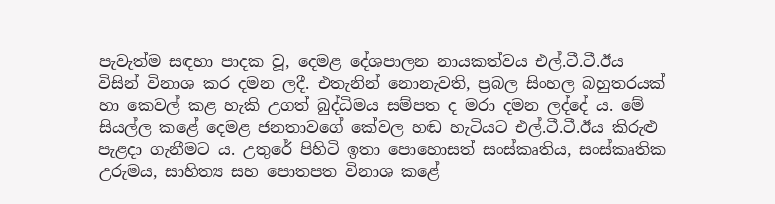පැවැත්ම සඳහා පාදක වූ, දෙමළ දේශපාලන නායකත්වය එල්.ටී.ටී.ඊය විසින් විනාශ කර දමන ලදී. එතැනින් නොනැවති, ප්‍රබල සිංහල බහුතරයක් හා කෙවල් කළ හැකි උගත් බුද්ධිමය සම්පත ද මරා දමන ලද්දේ ය. මේ සියල්ල කළේ දෙමළ ජනතාවගේ කේවල හඬ හැටියට එල්.ටී.ටී.ඊය කිරුළු පැළදා ගැනීමට ය. උතුරේ පිහිටි ඉතා පොහොසත් සංස්කෘතිය, සංස්කෘතික උරුමය, සාහිත්‍ය සහ පොතපත විනාශ කළේ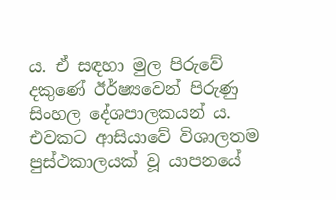ය. ඒ සඳහා මුල පිරුවේ දකුණේ ඊර්ෂ්‍යවෙන් පිරුණු සිංහල දේශපාලකයන් ය. එවකට ආසියාවේ විශාලතම පුස්ථකාලයක් වූ යාපනයේ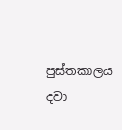පුස්තකාලය දවා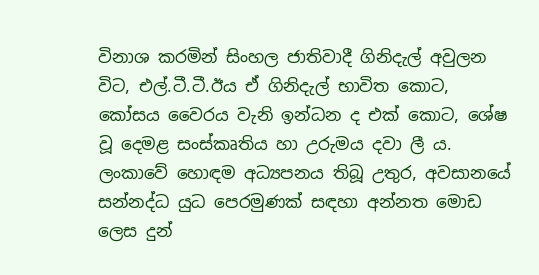විනාශ කරමින් සිංහල ජාතිවාදී ගිනිදැල් අවුලන විට, එල්.ටී.ටී.ඊය ඒ ගිනිදැල් භාවිත කොට, කෝසය වෛරය වැනි ඉන්ධන ද එක් කොට, ශේෂ වූ දෙමළ සංස්කෘතිය හා උරුමය දවා ලී ය. ලංකාවේ හොඳම අධ්‍යපනය තිබූ උතුර, අවසානයේ සන්නද්ධ යුධ පෙරමුණක් සඳහා අන්නත මොඩ ලෙස දුන්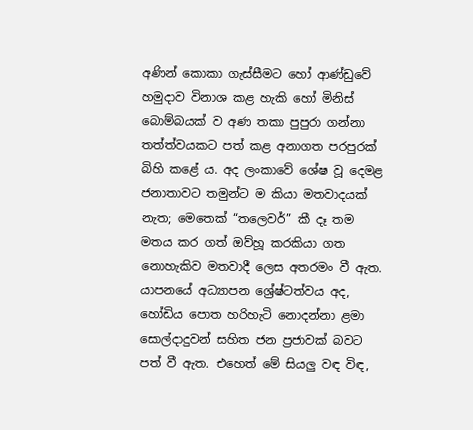අණින් කොකා ගැස්සීමට හෝ ආණ්ඩුවේ හමුදාව විනාශ කළ හැකි හෝ මිනිස් බොම්බයක් ව අණ තකා පුපුරා ගන්නා තත්ත්වයකට පත් කළ අනාගත පරපුරක් බිහි කළේ ය. අද ලංකාවේ ශේෂ වූ දෙමළ ජනාතාවට තමුන්ට ම කියා මතවාදයක් නැත; මෙතෙක් “තලෙවර්” කී දෑ තම මතය කර ගත් ඔව්හූ කරකියා ගත නොහැකිව මතවාදී ලෙස අතරමං වී ඇත. යාපනයේ අධ්‍යාපන ශ්‍රේෂ්ටත්වය අද, හෝඩිය පොත හරිහැටි නොදන්නා ළමා සොල්දාදුවන් සහිත ජන ප්‍රජාවක් බවට පත් වී ඇත. එහෙත් මේ සියලු වඳ විඳ,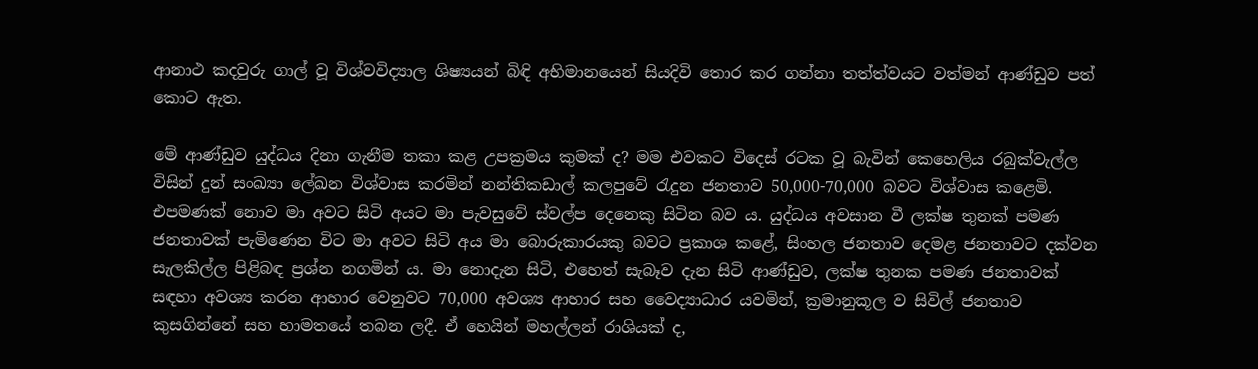ආනාථ කදවුරු ගාල් වූ විශ්වවිද්‍යාල ශිෂ්‍යයන් බිඳි අභිමානයෙන් සියදිවි තොර කර ගන්නා තත්ත්වයට වත්මන් ආණ්ඩුව පත් කොට ඇත.

මේ ආණ්ඩුව යුද්ධය දිනා ගැනීම තකා ක‍ළ උපක්‍රමය කුමක් ද? මම එවකට විදෙස් රටක වූ බැවින් කෙහෙලිය රබුක්වැල්ල විසින් දුන් සංඛ්‍යා ලේඛන විශ්වාස කරමින් නන්තිකඩාල් කලපුවේ රැදුන ජනතාව 50,000-70,000 බවට විශ්වාස කළෙමි. එපමණක් නොව මා අවට සිටි අයට මා පැවසුවේ ස්වල්ප දෙනෙකු සිටින බව ය. යුද්ධය අවසාන වී ලක්ෂ තුනක් පමණ ජනතාවක් පැමිණෙන විට මා අවට සිටි අය මා බොරුකාරයකු බවට ප්‍රකාශ කළේ, සිංහල ජනතාව දෙමළ ජනතාවට දක්වන සැලකිල්ල පිළිබඳ ප්‍රශ්න නගමින් ය. මා නොදැන සිටි, එහෙත් සැබෑව දැන සිටි ආණ්ඩුව, ලක්ෂ තුනක පමණ ජනතාවක් සඳහා අවශ්‍ය කරන ආහාර වෙනුවට 70,000 අවශ්‍ය ආහාර සහ වෛද්‍යාධාර යවමින්, ක්‍රමානුකූල ව සිවිල් ජනතාව කුසගින්නේ සහ හාමතයේ තබන ලදී. ඒ හෙයින් මහල්ලන් රාශියක් ද,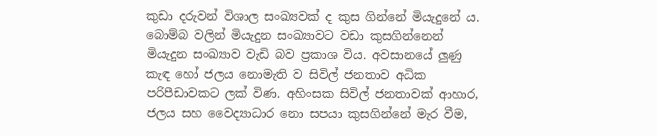කුඩා දරුවන් විශාල සංඛ්‍යවක් ද කුස ගින්නේ මියැදුනේ ය. බොම්බ වලින් මියැදුන සංඛ්‍යාවට වඩා කුසගින්නෙන් මියැදුන සංඛ්‍යාව වැඩි බව ප්‍රකාශ විය. අවසානයේ ලුණු කැඳ හෝ ජලය නොමැති ව සිවිල් ජනතාව අධික පරිපීඩාවකට ලක් විණ. අහිංසක සිවිල් ජනතාවක් ආහාර, ජලය සහ වෛද්‍යාධාර නො සපයා කුසගින්නේ මැර වීම,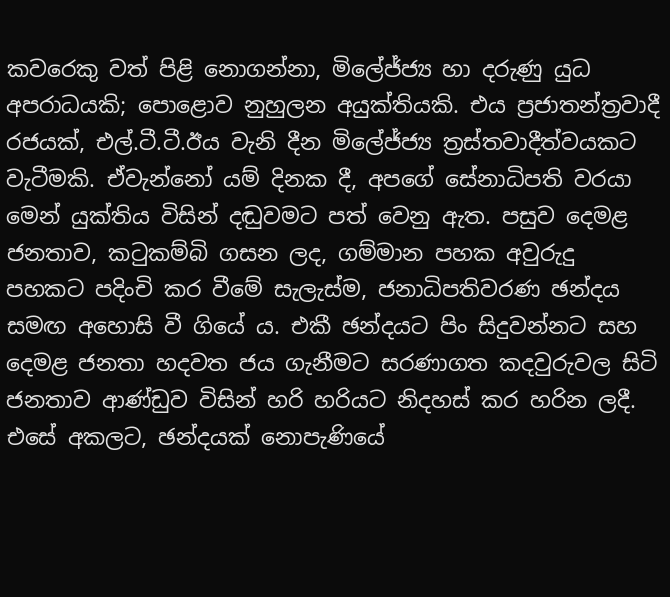කවරෙකු වත් පිළි නොගන්නා, මිලේජ්ජ්‍ය හා දරුණු යුධ අපරාධයකි; පොළොව නුහුලන අයුක්තියකි. එය ප්‍රජාතන්ත්‍රවාදී රජයක්, එල්.ටී.ටී.ඊය වැනි දීන මිලේජ්ජ්‍ය ත්‍රස්තවාදීත්වයකට වැටීමකි. ඒවැන්නෝ යම් දිනක දී, අපගේ සේනාධිපති වරයා මෙන් යුක්තිය විසින් දඬුවමට පත් වෙනු ඇත. පසුව දෙමළ ජනතාව, කටුකම්බි ගසන ලද, ගම්මාන පහක අවුරුදු පහකට පදිංචි කර වීමේ සැලැස්ම, ජනාධිපතිවරණ ඡන්දය සමඟ අහොසි වී ගියේ ය. එකී ඡන්දයට පිං සිදුවන්නට සහ දෙමළ ජනතා හදවත ජය ගැනීමට සරණාගත කදවුරුවල සිටි ජනතාව ආණ්ඩුව විසින් හරි හරියට නිදහස් කර හරින ලදී. එසේ අකලට, ඡන්දයක් නොපැණියේ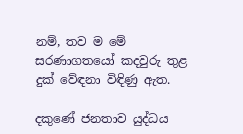නම්, තව ම මේ සරණාගතයෝ කදවුරු තුළ දුක් වේඳනා විඳිණු ඇත.

දකුණේ ජනතාව යුද්ධය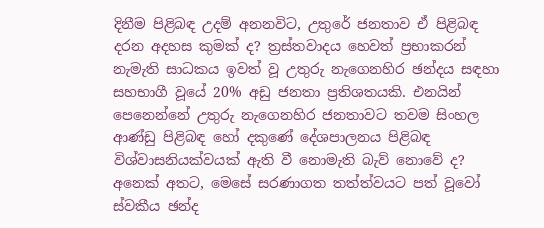දිනීම පිළිබඳ උදම් අනනවිට, උතුරේ ජනතාව ඒ පිළිබඳ දරන අදහස කුමක් ද? ත්‍රස්තවාදය හෙවත් ප්‍රභාකරන් නැමැති සාධකය ඉවත් වූ උතුරු නැගෙනහිර ඡන්දය සඳහා සහභාගී වූයේ 20% අඩු ජනතා ප්‍රතිශතයකි. එනයින් පෙනෙන්නේ උතුරු නැගෙනහිර ජනතාවට තවම සිංහල ආණ්ඩු පිළිබඳ හෝ දකුණේ දේශපාලනය පිළිබඳ විශ්වාසනියක්වයක් ඇති වී නොමැති බැව් නොවේ ද? අනෙක් අතට, මෙසේ සරණාගත තත්ත්වයට පත් වූවෝ ස්වකීය ඡන්ද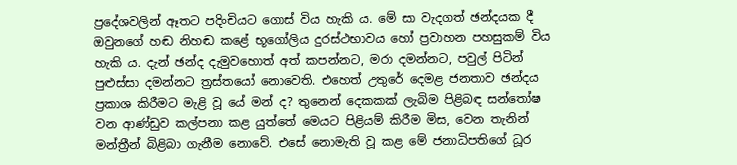ප්‍රදේශවලින් ඈතට පදිංචියට ගොස් විය හැකි ය. මේ සා වැදගත් ඡන්දයක දී ඔවුනගේ හඬ නිහඬ කළේ භූගෝලිය දුරස්ථභාවය හෝ ප්‍රවාහන පහසුකම් විය හැකි ය. දැන් ඡන්ද දැමුවහොත් අත් කපන්නට, මරා දමන්නට, පවුල් පිටින් පුළුස්සා දමන්නට ත්‍රස්තයෝ නොවෙති. එහෙත් උතුරේ දෙමළ ජනතාව ඡන්දය ප්‍රකාශ කිරීමට මැළි වූ යේ මන් ද? තුනෙන් දෙකකක් ලැබිම පිළිබඳ සන්තෝෂ වන ආණ්ඩුව කල්පනා කළ යුත්තේ මෙයට පිළියම් කිරීම මිස, වෙන තැනින් මන්ත්‍රීන් බිළිබා ගැනීම නොවේ. එසේ නොමැති වූ කළ මේ ජනාධිපතිගේ ධූර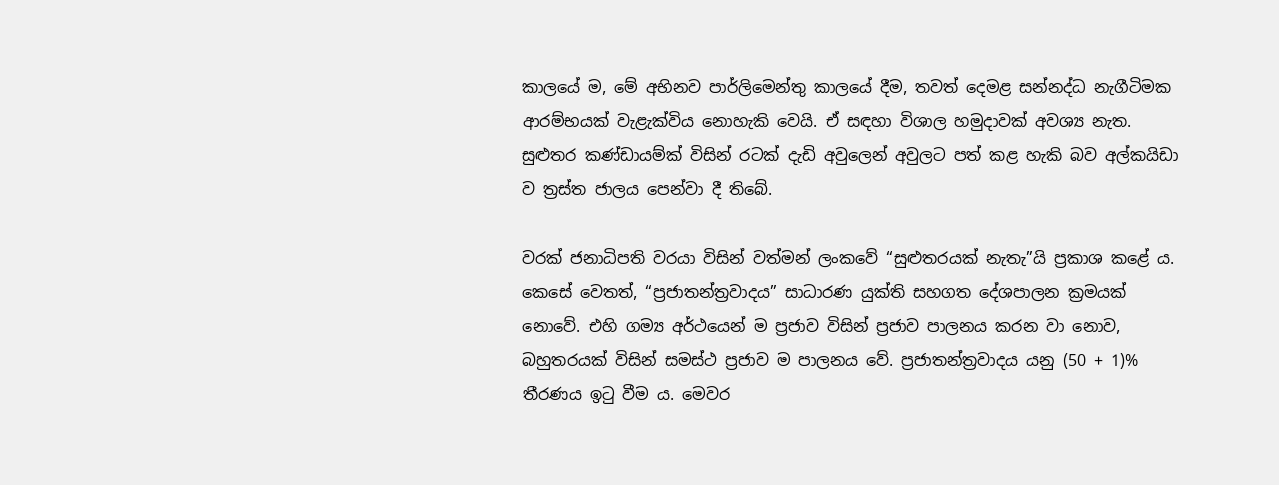කාලයේ ම, මේ අභිනව පාර්ලිමෙන්තු කාලයේ දීම, තවත් දෙමළ සන්නද්ධ නැගීටිමක ආරම්භයක් වැළැක්විය නොහැකි වෙයි. ඒ සඳහා විශාල හමුදාවක් අවශ්‍ය නැත. සුළුතර කණ්ඩායම්ක් විසින් රටක් දැඩි අවුලෙන් අවුලට පත් කළ හැකි බව අල්කයිඩා ව ත්‍රස්ත ජාලය පෙන්වා දී තිබේ.

වරක් ජනාධිපති වරයා විසින් වත්මන් ලංකවේ “සුළුතරයක් නැතැ”යි ප්‍රකාශ කළේ ය. කෙසේ වෙතත්, “ප්‍රජාතන්ත්‍රවාදය” සාධාරණ යුක්ති සහගත දේශපාලන ක්‍රමයක් නොවේ. එහි ගම්‍ය අර්ථයෙන් ම ප්‍රජාව විසින් ප්‍රජාව පාලනය කරන වා නොව, බහුතරයක් විසින් සමස්ථ ප්‍රජාව ම පාලනය වේ. ප්‍රජාතන්ත්‍රවාදය යනු (50 + 1)% තීරණය ඉටු වීම ය. මෙවර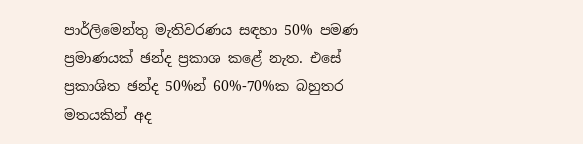පාර්ලිමෙන්තු මැතිවරණය සඳහා 50% පමණ ප්‍රමාණයක් ඡන්ද ප්‍රකාශ කළේ නැත. එසේ ප්‍රකාශිත ඡන්ද 50%න් 60%-70%ක බහුතර මතයකින් අද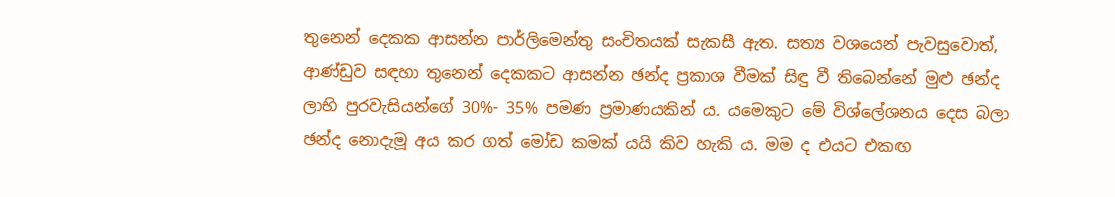තුනෙන් දෙකක ආසන්න පාර්ලිමෙන්තු සංචිතයක් සැකසී ඇත. සත්‍ය වශයෙන් පැවසුවොත්, ආණ්ඩුව සඳහා තුනෙන් දෙකකට ආසන්න ඡන්ද ප්‍රකාශ වීමක් සිඳු වී තිබෙන්නේ මුළු ඡන්ද ලාභි පුරවැසියන්ගේ 30%- 35% පමණ ප්‍රමාණයකින් ය. යමෙකුට මේ විශ්ලේශනය ‍දෙස බලා ඡන්ද නොදැමූ අය කර ගත් මෝඩ කමක් යයි කිව හැකි ය. මම ද එයට එකඟ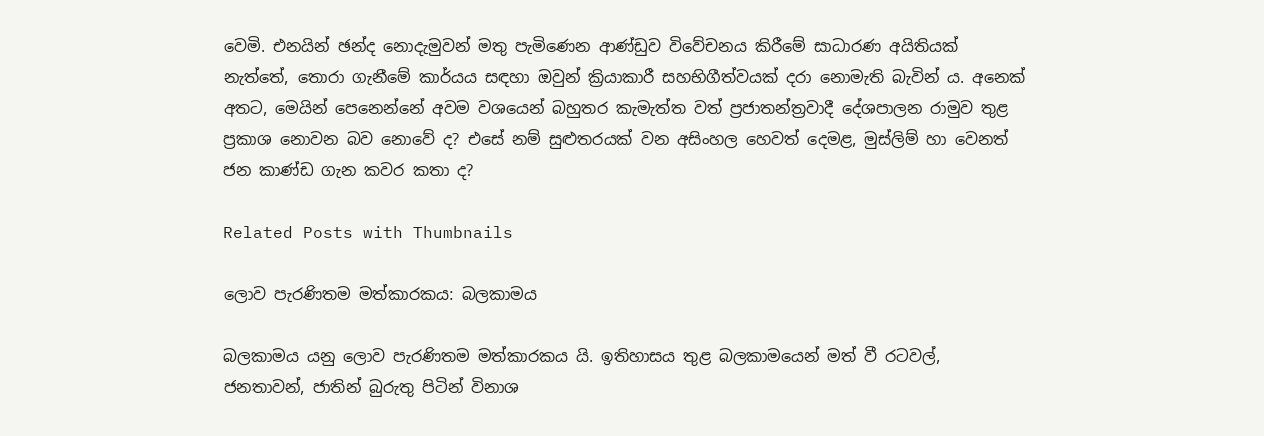වෙමි. එනයින් ඡන්ද නොදැමුවන් මතු පැමිණෙන ආණ්ඩුව විවේචනය කිරීමේ සාධාරණ අයිතියක් නැත්තේ, තොරා ගැනීමේ කාර්යය සඳහා ඔවුන් ක්‍රියාකාරී සහභිගීත්වයක් දරා නොමැති බැවින් ය. අනෙක් අතට, මෙයින් පෙනෙන්නේ අවම වශයෙන් බහුතර කැමැත්ත වත් ප්‍රජාතන්ත්‍රවාදී දේශපාලන රාමුව තුළ ප්‍රකාශ නොවන බව නොවේ ද? එසේ නම් සුළුතරයක් වන අසිංහල හෙවත් දෙමළ, මුස්ලිම් හා වෙනත් ජන කාණ්ඩ ගැන කවර කතා ද?

Related Posts with Thumbnails

ලොව පැරණිතම මත්කාරකය: බලකාමය

බලකාමය යනු ලොව පැරණිතම මත්කාරකය යි. ඉතිහාසය තුළ බලකාමයෙන් මත් වී රටවල්, ජනතාවන්, ජාතින් බුරුතු පිටින් විනාශ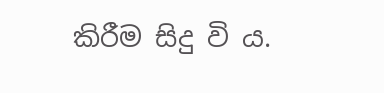කිරීම සිදු වි ය.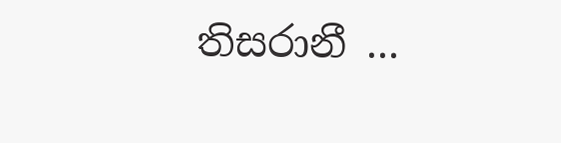තිසරානී ...